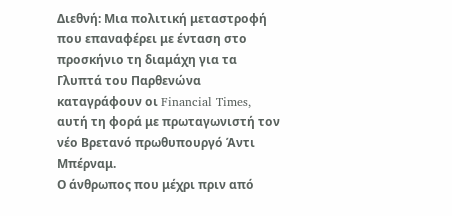Διεθνή: Μια πολιτική μεταστροφή που επαναφέρει με ένταση στο προσκήνιο τη διαμάχη για τα Γλυπτά του Παρθενώνα καταγράφουν οι Financial Times, αυτή τη φορά με πρωταγωνιστή τον νέο Βρετανό πρωθυπουργό Άντι Μπέρναμ.
Ο άνθρωπος που μέχρι πριν από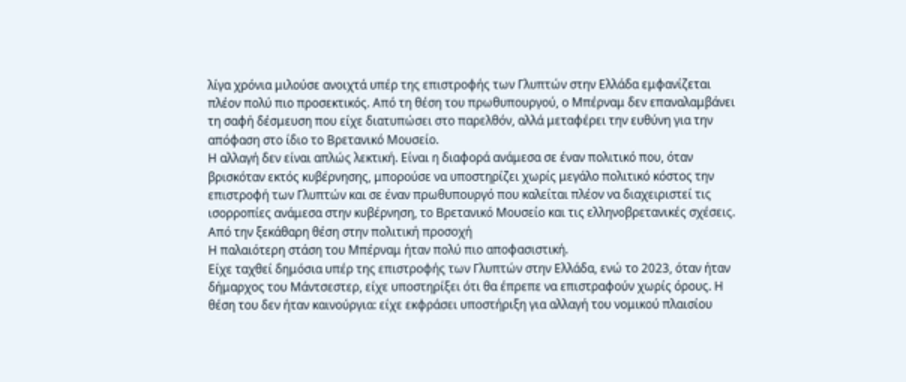λίγα χρόνια μιλούσε ανοιχτά υπέρ της επιστροφής των Γλυπτών στην Ελλάδα εμφανίζεται πλέον πολύ πιο προσεκτικός. Από τη θέση του πρωθυπουργού, ο Μπέρναμ δεν επαναλαμβάνει τη σαφή δέσμευση που είχε διατυπώσει στο παρελθόν, αλλά μεταφέρει την ευθύνη για την απόφαση στο ίδιο το Βρετανικό Μουσείο.
Η αλλαγή δεν είναι απλώς λεκτική. Είναι η διαφορά ανάμεσα σε έναν πολιτικό που, όταν βρισκόταν εκτός κυβέρνησης, μπορούσε να υποστηρίζει χωρίς μεγάλο πολιτικό κόστος την επιστροφή των Γλυπτών και σε έναν πρωθυπουργό που καλείται πλέον να διαχειριστεί τις ισορροπίες ανάμεσα στην κυβέρνηση, το Βρετανικό Μουσείο και τις ελληνοβρετανικές σχέσεις.
Από την ξεκάθαρη θέση στην πολιτική προσοχή
Η παλαιότερη στάση του Μπέρναμ ήταν πολύ πιο αποφασιστική.
Είχε ταχθεί δημόσια υπέρ της επιστροφής των Γλυπτών στην Ελλάδα, ενώ το 2023, όταν ήταν δήμαρχος του Μάντσεστερ, είχε υποστηρίξει ότι θα έπρεπε να επιστραφούν χωρίς όρους. Η θέση του δεν ήταν καινούργια: είχε εκφράσει υποστήριξη για αλλαγή του νομικού πλαισίου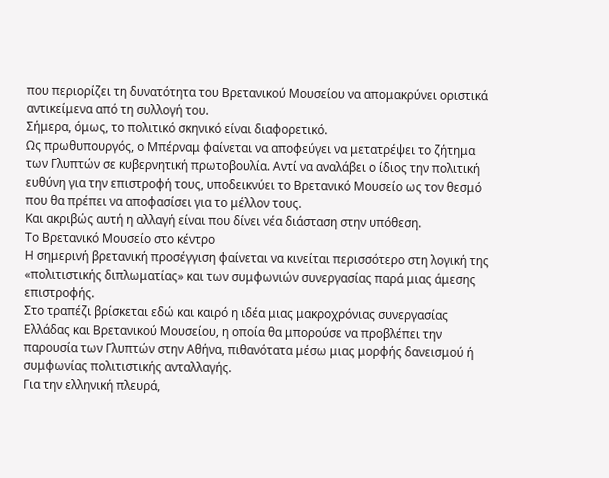που περιορίζει τη δυνατότητα του Βρετανικού Μουσείου να απομακρύνει οριστικά αντικείμενα από τη συλλογή του.
Σήμερα, όμως, το πολιτικό σκηνικό είναι διαφορετικό.
Ως πρωθυπουργός, ο Μπέρναμ φαίνεται να αποφεύγει να μετατρέψει το ζήτημα των Γλυπτών σε κυβερνητική πρωτοβουλία. Αντί να αναλάβει ο ίδιος την πολιτική ευθύνη για την επιστροφή τους, υποδεικνύει το Βρετανικό Μουσείο ως τον θεσμό που θα πρέπει να αποφασίσει για το μέλλον τους.
Και ακριβώς αυτή η αλλαγή είναι που δίνει νέα διάσταση στην υπόθεση.
Το Βρετανικό Μουσείο στο κέντρο
Η σημερινή βρετανική προσέγγιση φαίνεται να κινείται περισσότερο στη λογική της «πολιτιστικής διπλωματίας» και των συμφωνιών συνεργασίας παρά μιας άμεσης επιστροφής.
Στο τραπέζι βρίσκεται εδώ και καιρό η ιδέα μιας μακροχρόνιας συνεργασίας Ελλάδας και Βρετανικού Μουσείου, η οποία θα μπορούσε να προβλέπει την παρουσία των Γλυπτών στην Αθήνα, πιθανότατα μέσω μιας μορφής δανεισμού ή συμφωνίας πολιτιστικής ανταλλαγής.
Για την ελληνική πλευρά,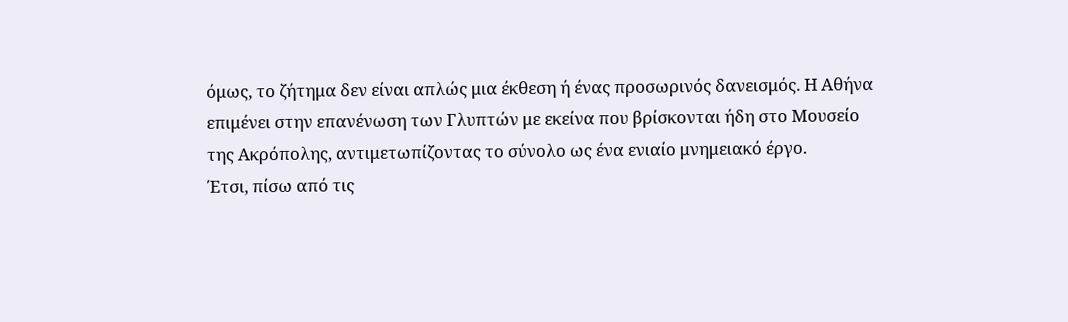όμως, το ζήτημα δεν είναι απλώς μια έκθεση ή ένας προσωρινός δανεισμός. Η Αθήνα επιμένει στην επανένωση των Γλυπτών με εκείνα που βρίσκονται ήδη στο Μουσείο της Ακρόπολης, αντιμετωπίζοντας το σύνολο ως ένα ενιαίο μνημειακό έργο.
Έτσι, πίσω από τις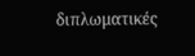διπλωματικές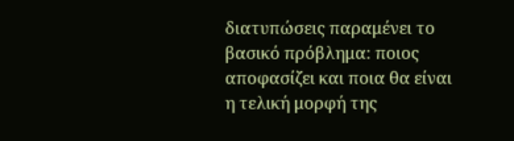διατυπώσεις παραμένει το βασικό πρόβλημα: ποιος αποφασίζει και ποια θα είναι η τελική μορφή της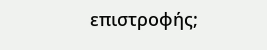επιστροφής;